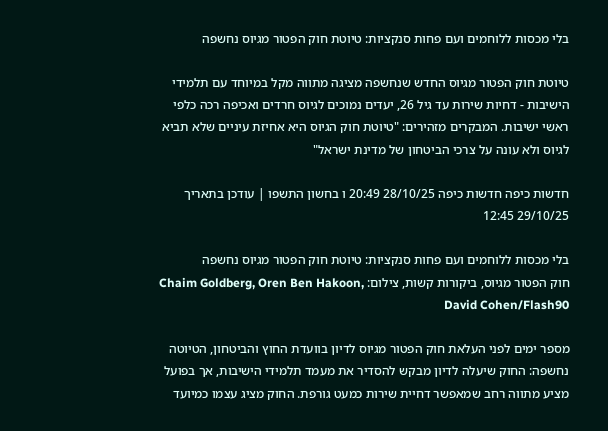בלי מכסות ללוחמים ועם פחות סנקציות: טיוטת חוק הפטור מגיוס נחשפה

טיוטת חוק הפטור מגיוס החדש שנחשפה מציגה מתווה מקל במיוחד עם תלמידי הישיבות - דחיות שירות עד גיל 26, יעדים נמוכים לגיוס חרדים ואכיפה רכה כלפי ראשי ישיבות. המבקרים מזהירים: "טיוטת חוק הגיוס היא אחיזת עיניים שלא תביא לגיוס ולא עונה על צרכי הביטחון של מדינת ישראל"

חדשות כיפה חדשות כיפה 28/10/25 20:49 ו בחשון התשפו | עודכן בתאריך 29/10/25 12:45

בלי מכסות ללוחמים ועם פחות סנקציות: טיוטת חוק הפטור מגיוס נחשפה
חוק הפטור מגיוס, ביקורות קשות, צילום: Chaim Goldberg, Oren Ben Hakoon, David Cohen/Flash90

מספר ימים לפני העלאת חוק הפטור מגיוס לדיון בוועדת החוץ והביטחון, הטיוטה נחשפה: החוק שיעלה לדיון מבקש להסדיר את מעמד תלמידי הישיבות, אך בפועל מציע מתווה רחב שמאפשר דחיית שירות כמעט גורפת. החוק מציג עצמו כמיועד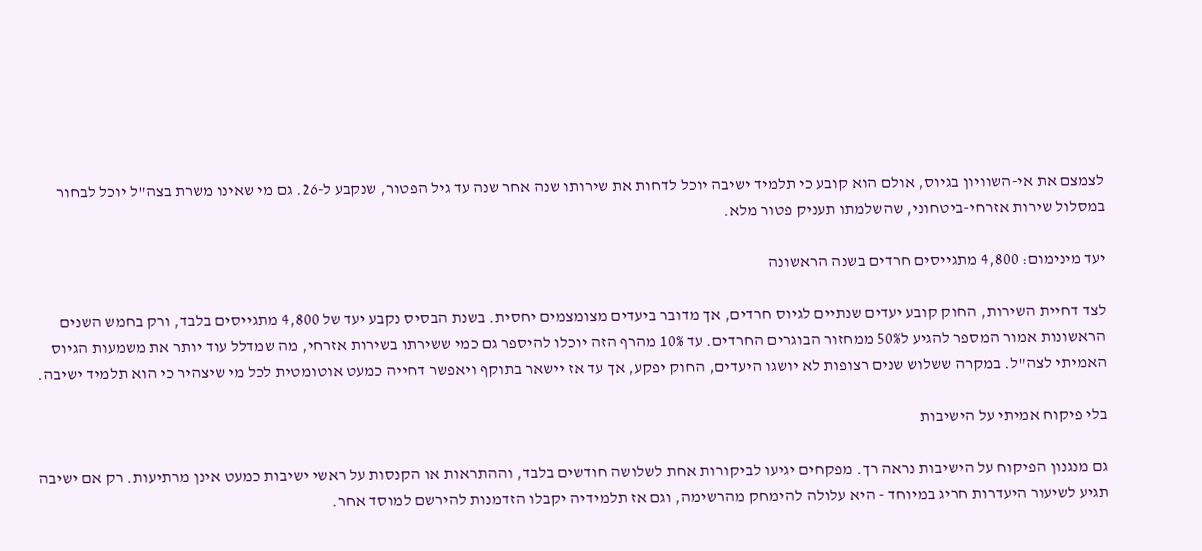לצמצם את אי-השוויון בגיוס, אולם הוא קובע כי תלמיד ישיבה יוכל לדחות את שירותו שנה אחר שנה עד גיל הפטור, שנקבע ל-26. גם מי שאינו משרת בצה"ל יוכל לבחור במסלול שירות אזרחי-ביטחוני, שהשלמתו תעניק פטור מלא.

יעד מינימום: 4,800 מתגייסים חרדים בשנה הראשונה

לצד דחיית השירות, החוק קובע יעדים שנתיים לגיוס חרדים, אך מדובר ביעדים מצומצמים יחסית. בשנת הבסיס נקבע יעד של 4,800 מתגייסים בלבד, ורק בחמש השנים הראשונות אמור המספר להגיע ל50% ממחזור הבוגרים החרדים. עד 10% מהרף הזה יוכלו להיספר גם כמי ששירתו בשירות אזרחי, מה שמדלל עוד יותר את משמעות הגיוס האמיתי לצה"ל. במקרה ששלוש שנים רצופות לא יושגו היעדים, החוק יפקע, אך עד אז יישאר בתוקף ויאפשר דחייה כמעט אוטומטית לכל מי שיצהיר כי הוא תלמיד ישיבה.

בלי פיקוח אמיתי על הישיבות

גם מנגנון הפיקוח על הישיבות נראה רך. מפקחים יגיעו לביקורות אחת לשלושה חודשים בלבד, וההתראות או הקנסות על ראשי ישיבות כמעט אינן מרתיעות. רק אם ישיבה תגיע לשיעור היעדרות חריג במיוחד - היא עלולה להימחק מהרשימה, וגם אז תלמידיה יקבלו הזדמנות להירשם למוסד אחר.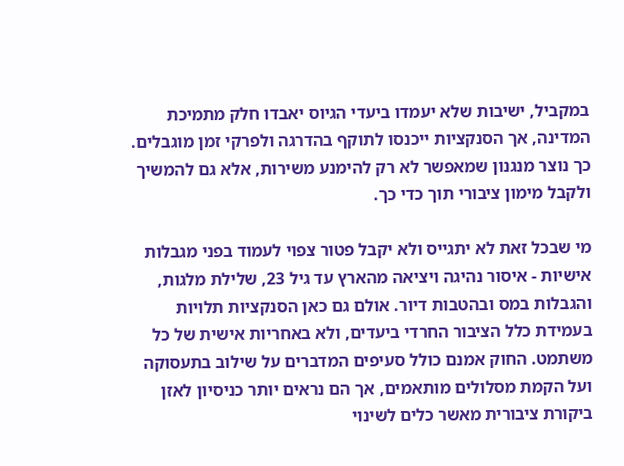במקביל, ישיבות שלא יעמדו ביעדי הגיוס יאבדו חלק מתמיכת המדינה, אך הסנקציות ייכנסו לתוקף בהדרגה ולפרקי זמן מוגבלים. כך נוצר מנגנון שמאפשר לא רק להימנע משירות, אלא גם להמשיך ולקבל מימון ציבורי תוך כדי כך.

מי שבכל זאת לא יתגייס ולא יקבל פטור צפוי לעמוד בפני מגבלות אישיות - איסור נהיגה ויציאה מהארץ עד גיל 23, שלילת מלגות, והגבלות במס ובהטבות דיור. אולם גם כאן הסנקציות תלויות בעמידת כלל הציבור החרדי ביעדים, ולא באחריות אישית של כל משתמט. החוק אמנם כולל סעיפים המדברים על שילוב בתעסוקה ועל הקמת מסלולים מותאמים, אך הם נראים יותר כניסיון לאזן ביקורת ציבורית מאשר כלים לשינוי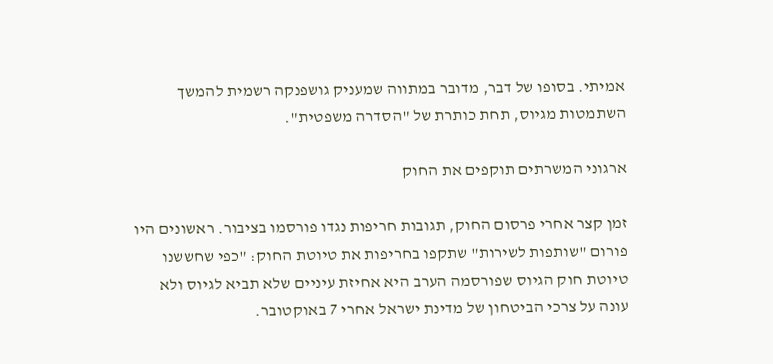אמיתי. בסופו של דבר, מדובר במתווה שמעניק גושפנקה רשמית להמשך השתמטות מגיוס, תחת כותרת של "הסדרה משפטית".

ארגוני המשרתים תוקפים את החוק

זמן קצר אחרי פרסום החוק, תגובות חריפות נגדו פורסמו בציבור. ראשונים היו פורום "שותפות לשירות" שתקפו בחריפות את טיוטת החוק: "כפי שחששנו טיוטת חוק הגיוס שפורסמה הערב היא אחיזת עיניים שלא תביא לגיוס ולא עונה על צרכי הביטחון של מדינת ישראל אחרי 7 באוקטובר.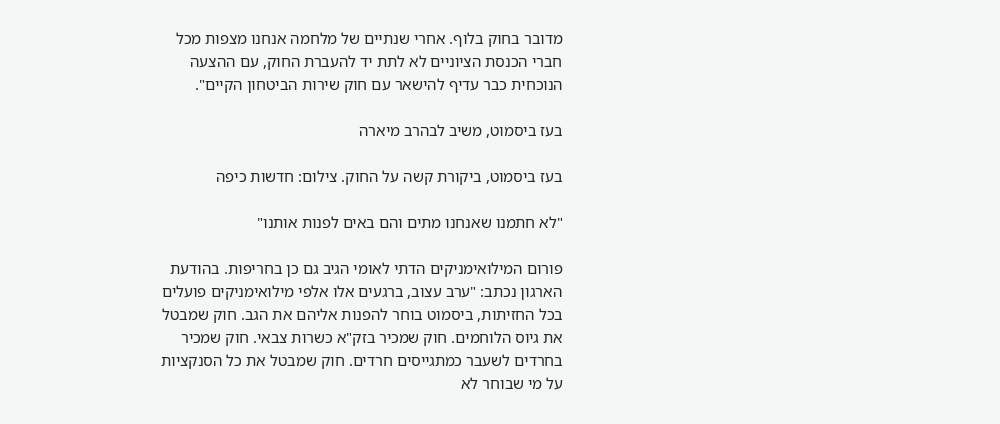מדובר בחוק בלוף. אחרי שנתיים של מלחמה אנחנו מצפות מכל חברי הכנסת הציוניים לא לתת יד להעברת החוק, עם ההצעה הנוכחית כבר עדיף להישאר עם חוק שירות הביטחון הקיים".

בעז ביסמוט, משיב לבהרב מיארה

בעז ביסמוט, ביקורת קשה על החוק. צילום: חדשות כיפה

"לא חתמנו שאנחנו מתים והם באים לפנות אותנו"

פורום המילואימניקים הדתי לאומי הגיב גם כן בחריפות. בהודעת הארגון נכתב: "ערב עצוב, ברגעים אלו אלפי מילואימניקים פועלים בכל החזיתות, ביסמוט בוחר להפנות אליהם את הגב. חוק שמבטל את גיוס הלוחמים. חוק שמכיר בזק"א כשרות צבאי. חוק שמכיר בחרדים לשעבר כמתגייסים חרדים. חוק שמבטל את כל הסנקציות על מי שבוחר לא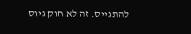להתגייס. זה לא חוק גיוס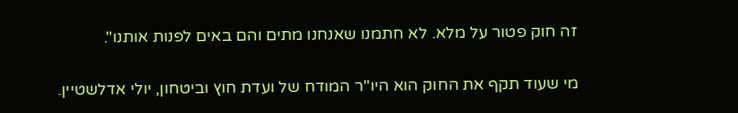זה חוק פטור על מלא. לא חתמנו שאנחנו מתים והם באים לפנות אותנו".

מי שעוד תקף את החוק הוא היו"ר המודח של ועדת חוץ וביטחון, יולי אדלשטיין.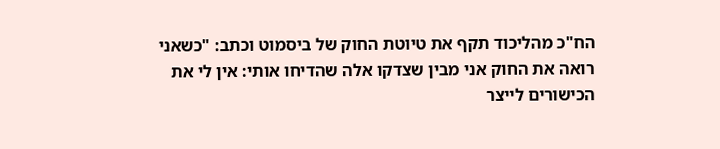הח"כ מהליכוד תקף את טיוטת החוק של ביסמוט וכתב: "כשאני רואה את החוק אני מבין שצדקו אלה שהדיחו אותי: אין לי את הכישורים לייצר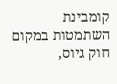קומבינת השתמטות במקום חוק גיוס,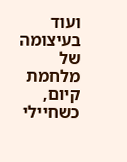ועוד בעיצומה של מלחמת קיום, כשחיילי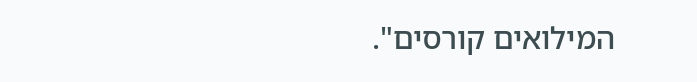המילואים קורסים".